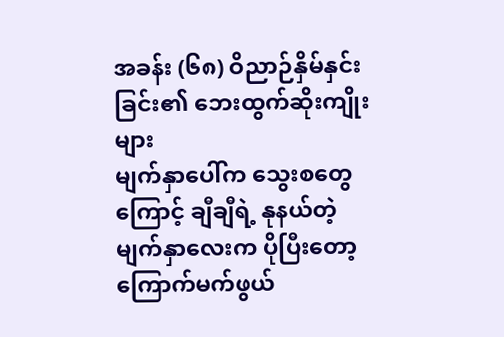အခန်း (၆၈) ဝိညာဉ်နှိမ်နှင်းခြင်း၏ ဘေးထွက်ဆိုးကျိုးများ
မျက်နှာပေါ်က သွေးစတွေကြောင့် ချီချီရဲ့ နုနယ်တဲ့ မျက်နှာလေးက ပိုပြီးတော့ ကြောက်မက်ဖွယ်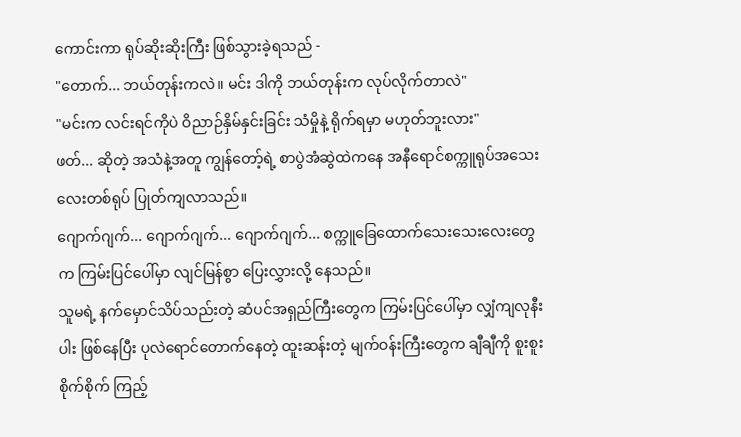ကောင်းကာ ရုပ်ဆိုးဆိုးကြီး ဖြစ်သွားခဲ့ရသည် -
"တောက်... ဘယ်တုန်းကလဲ။ မင်း ဒါကို ဘယ်တုန်းက လုပ်လိုက်တာလဲ"
"မင်းက လင်းရင်ကိုပဲ ဝိညာဉ်နှိမ်နှင်းခြင်း သံမှိုနဲ့ ရိုက်ရမှာ မဟုတ်ဘူးလား"
ဖတ်... ဆိုတဲ့ အသံနဲ့အတူ ကျွန်တော့်ရဲ့ စာပွဲအံဆွဲထဲကနေ အနီရောင်စက္ကူရုပ်အသေးလေးတစ်ရုပ် ပြုတ်ကျလာသည်။
ဂျောက်ဂျက်... ဂျောက်ဂျက်... ဂျောက်ဂျက်... စက္ကူခြေထောက်သေးသေးလေးတွေက ကြမ်းပြင်ပေါ်မှာ လျင်မြန်စွာ ပြေးလွှားလို့ နေသည်။
သူမရဲ့ နက်မှောင်သိပ်သည်းတဲ့ ဆံပင်အရှည်ကြီးတွေက ကြမ်းပြင်ပေါ်မှာ လျှံကျလုနီးပါး ဖြစ်နေပြီး ပုလဲရောင်တောက်နေတဲ့ ထူးဆန်းတဲ့ မျက်ဝန်းကြီးတွေက ချီချီကို စူးစူးစိုက်စိုက် ကြည့်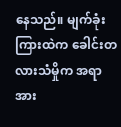နေသည်။ မျက်ခုံးကြားထဲက ခေါင်းတလားသံမှိုက အရာအား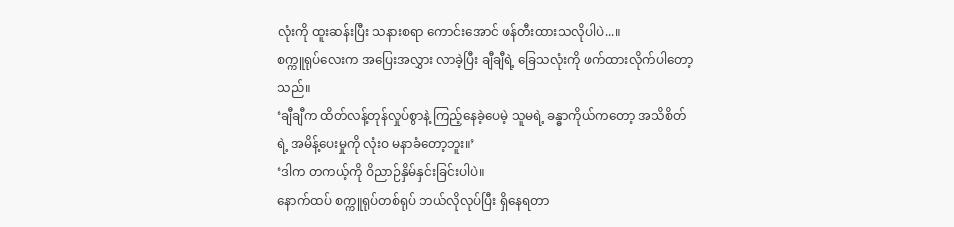လုံးကို ထူးဆန်းပြီး သနားစရာ ကောင်းအောင် ဖန်တီးထားသလိုပါပဲ...။
စက္ကူရုပ်လေးက အပြေးအလွှား လာခဲ့ပြီး ချီချီရဲ့ ခြေသလုံးကို ဖက်ထားလိုက်ပါတော့သည်။
‘ချီချီက ထိတ်လန့်တုန်လှုပ်စွာနဲ့ ကြည့်နေခဲ့ပေမဲ့ သူမရဲ့ ခန္ဓာကိုယ်ကတော့ အသိစိတ်ရဲ့ အမိန့်ပေးမှုကို လုံးဝ မနာခံတော့ဘူး။’
‘ဒါက တကယ့်ကို ဝိညာဉ်နှိမ်နှင်းခြင်းပါပဲ။
နောက်ထပ် စက္ကူရုပ်တစ်ရုပ် ဘယ်လိုလုပ်ပြီး ရှိနေရတာ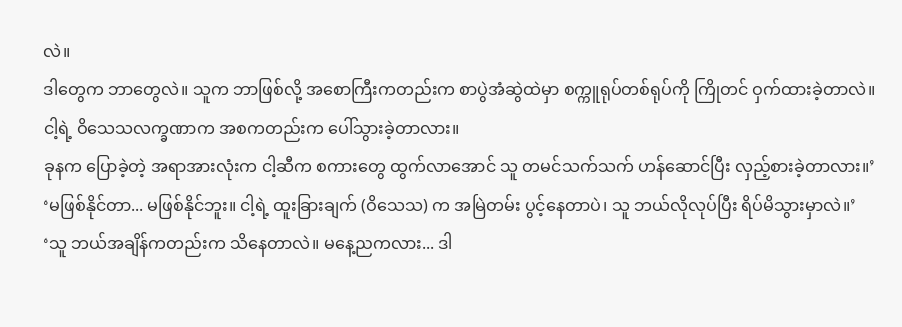လဲ။
ဒါတွေက ဘာတွေလဲ။ သူက ဘာဖြစ်လို့ အစောကြီးကတည်းက စာပွဲအံဆွဲထဲမှာ စက္ကူရုပ်တစ်ရုပ်ကို ကြိုတင် ဝှက်ထားခဲ့တာလဲ။
ငါ့ရဲ့ ဝိသေသလက္ခဏာက အစကတည်းက ပေါ်သွားခဲ့တာလား။
ခုနက ပြောခဲ့တဲ့ အရာအားလုံးက ငါ့ဆီက စကားတွေ ထွက်လာအောင် သူ တမင်သက်သက် ဟန်ဆောင်ပြီး လှည့်စားခဲ့တာလား။’
‘မဖြစ်နိုင်တာ... မဖြစ်နိုင်ဘူး။ ငါ့ရဲ့ ထူးခြားချက် (ဝိသေသ) က အမြဲတမ်း ပွင့်နေတာပဲ၊ သူ ဘယ်လိုလုပ်ပြီး ရိပ်မိသွားမှာလဲ။’
‘သူ ဘယ်အချိန်ကတည်းက သိနေတာလဲ။ မနေ့ညကလား... ဒါ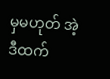မှမဟုတ် အဲ့ဒီထက်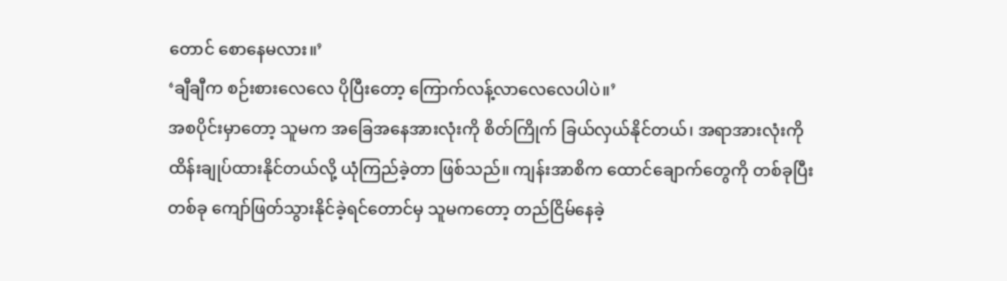တောင် စောနေမလား။’
‘ချီချီက စဉ်းစားလေလေ ပိုပြီးတော့ ကြောက်လန့်လာလေလေပါပဲ။’
အစပိုင်းမှာတော့ သူမက အခြေအနေအားလုံးကို စိတ်ကြိုက် ခြယ်လှယ်နိုင်တယ်၊ အရာအားလုံးကို ထိန်းချုပ်ထားနိုင်တယ်လို့ ယုံကြည်ခဲ့တာ ဖြစ်သည်။ ကျန်းအာစိက ထောင်ချောက်တွေကို တစ်ခုပြီးတစ်ခု ကျော်ဖြတ်သွားနိုင်ခဲ့ရင်တောင်မှ သူမကတော့ တည်ငြိမ်နေခဲ့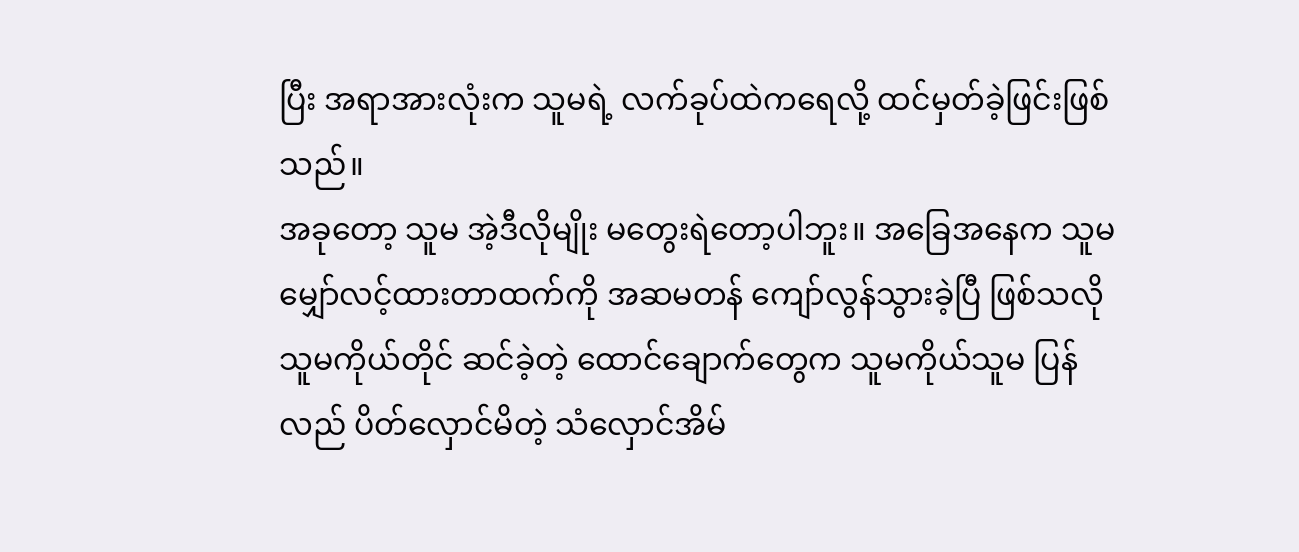ပြီး အရာအားလုံးက သူမရဲ့ လက်ခုပ်ထဲကရေလို့ ထင်မှတ်ခဲ့ဖြင်းဖြစ်သည်။
အခုတော့ သူမ အဲ့ဒီလိုမျိုး မတွေးရဲတော့ပါဘူး။ အခြေအနေက သူမ မျှော်လင့်ထားတာထက်ကို အဆမတန် ကျော်လွန်သွားခဲ့ပြီ ဖြစ်သလို သူမကိုယ်တိုင် ဆင်ခဲ့တဲ့ ထောင်ချောက်တွေက သူမကိုယ်သူမ ပြန်လည် ပိတ်လှောင်မိတဲ့ သံလှောင်အိမ်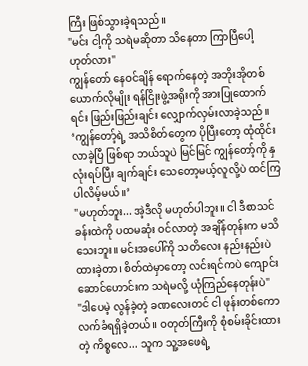ကြီး ဖြစ်သွားခဲ့ရသည်။
"မင်း ငါ့ကို သရဲမဆိုတာ သိနေတာ ကြာပြီပေါ့ ဟုတ်လား"
ကျွန်တော် နေဝင်ချိန် ရောက်နေတဲ့ အဘိုးအိုတစ်ယောက်လိုမျိုး ရန်ငြိုးဖွဲ့အရိုးကို အားပြုထောက်ရင်း ဖြည်းဖြည်းချင်း လျှောက်လှမ်းလာခဲ့သည်။
‘ကျွန်တော့်ရဲ့ အသိစိတ်တွေက ပိုပြီးတော့ ထုံထိုင်းလာခဲ့ပြီ ဖြစ်ရာ ဘယ်သူပဲ မြင်မြင် ကျွန်တော့်ကို နှလုံးရပ်ပြီး ချက်ချင်း သေတော့မယ့်လူလို့ပဲ ထင်ကြပါလိမ့်မယ်။’
"မဟုတ်ဘူး... အဲ့ဒီလို မဟုတ်ပါဘူး။ ငါ ဒီစာသင်ခန်းထဲကို ပထမဆုံး ဝင်လာတဲ့ အချိန်တုန်းက မသိသေးဘူး။ မင်းအပေါ်ကို သတိလေး နည်းနည်းပဲ ထားခဲ့တာ၊ စိတ်ထဲမှာတော့ လင်းရင်ကပဲ ကျောင်းဆောင်ဟောင်းက သရဲမလို့ ယုံကြည်နေတုန်းပဲ"
"ဒါပေမဲ့ လွန်ခဲ့တဲ့ ခဏလေးတင် ငါ ဖုန်းတစ်ကော လက်ခံရရှိခဲ့တယ်။ ဝတုတ်ကြီးကို စုံစမ်းခိုင်းထားတဲ့ ကိစ္စလေ... သူက သူ့အဖေရဲ့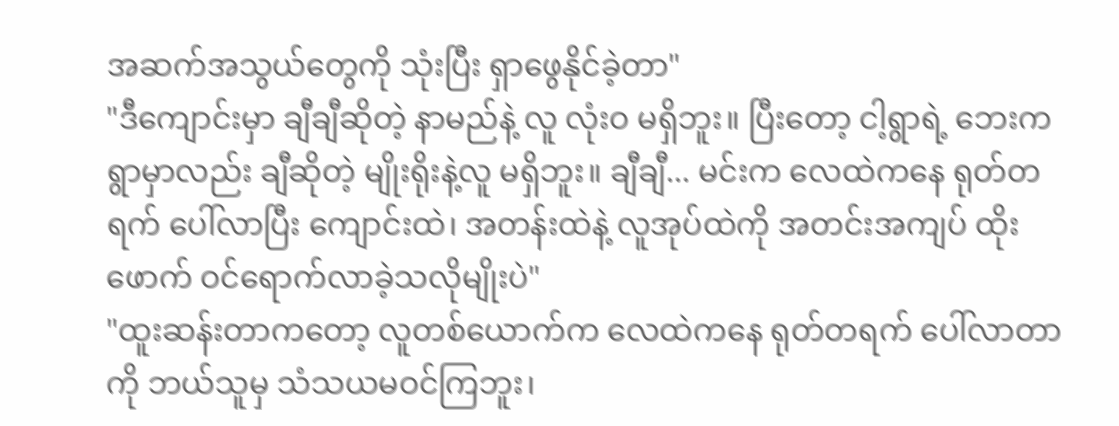အဆက်အသွယ်တွေကို သုံးပြီး ရှာဖွေနိုင်ခဲ့တာ"
"ဒီကျောင်းမှာ ချီချီဆိုတဲ့ နာမည်နဲ့ လူ လုံးဝ မရှိဘူး။ ပြီးတော့ ငါ့ရွာရဲ့ ဘေးက ရွာမှာလည်း ချီဆိုတဲ့ မျိုးရိုးနဲ့လူ မရှိဘူး။ ချီချီ... မင်းက လေထဲကနေ ရုတ်တရက် ပေါ်လာပြီး ကျောင်းထဲ၊ အတန်းထဲနဲ့ လူအုပ်ထဲကို အတင်းအကျပ် ထိုးဖောက် ဝင်ရောက်လာခဲ့သလိုမျိုးပဲ"
"ထူးဆန်းတာကတော့ လူတစ်ယောက်က လေထဲကနေ ရုတ်တရက် ပေါ်လာတာကို ဘယ်သူမှ သံသယမဝင်ကြဘူး၊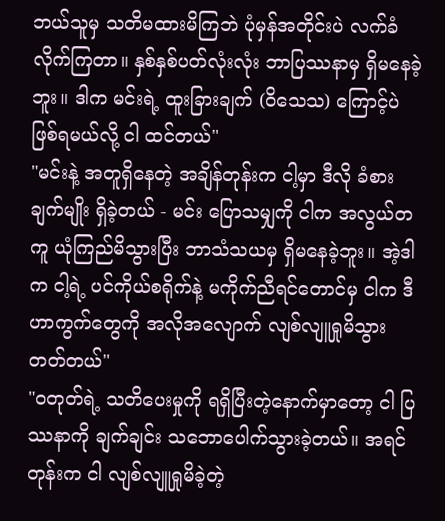ဘယ်သူမှ သတိမထားမိကြဘဲ ပုံမှန်အတိုင်းပဲ လက်ခံလိုက်ကြတာ။ နှစ်နှစ်ပတ်လုံးလုံး ဘာပြဿနာမှ ရှိမနေခဲ့ဘူး။ ဒါက မင်းရဲ့ ထူးခြားချက် (ဝိသေသ) ကြောင့်ပဲ ဖြစ်ရမယ်လို့ ငါ ထင်တယ်"
"မင်းနဲ့ အတူရှိနေတဲ့ အချိန်တုန်းက ငါ့မှာ ဒီလို ခံစားချက်မျိုး ရှိခဲ့တယ် - မင်း ပြောသမျှကို ငါက အလွယ်တကူ ယုံကြည်မိသွားပြီး ဘာသံသယမှ ရှိမနေခဲ့ဘူး။ အဲ့ဒါက ငါ့ရဲ့ ပင်ကိုယ်စရိုက်နဲ့ မကိုက်ညီရင်တောင်မှ ငါက ဒီဟာကွက်တွေကို အလိုအလျောက် လျစ်လျူရှုမိသွားတတ်တယ်"
"ဝတုတ်ရဲ့ သတိပေးမှုကို ရရှိပြီးတဲ့နောက်မှာတော့ ငါ ပြဿနာကို ချက်ချင်း သဘောပေါက်သွားခဲ့တယ်။ အရင်တုန်းက ငါ လျစ်လျူရှုမိခဲ့တဲ့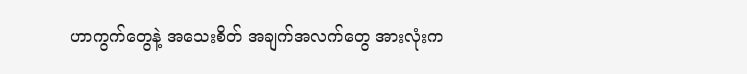ဟာကွက်တွေနဲ့ အသေးစိတ် အချက်အလက်တွေ အားလုံးက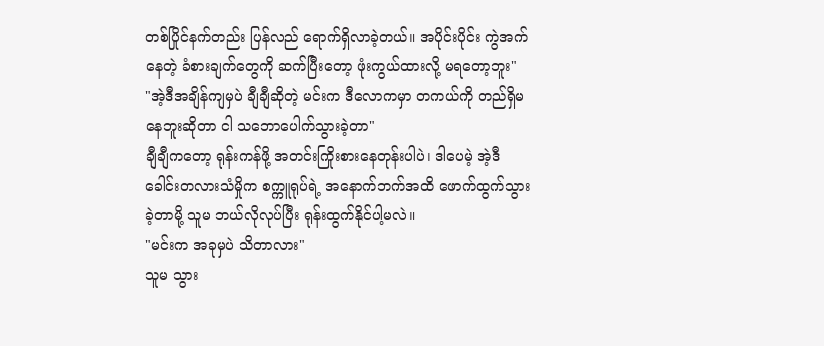တစ်ပြိုင်နက်တည်း ပြန်လည် ရောက်ရှိလာခဲ့တယ်။ အပိုင်းပိုင်း ကွဲအက်နေတဲ့ ခံစားချက်တွေကို ဆက်ပြီးတော့ ဖုံးကွယ်ထားလို့ မရတော့ဘူး"
"အဲ့ဒီအချိန်ကျမှပဲ ချီချီဆိုတဲ့ မင်းက ဒီလောကမှာ တကယ်ကို တည်ရှိမနေဘူးဆိုတာ ငါ သဘောပေါက်သွားခဲ့တာ"
ချီချီကတော့ ရုန်းကန်ဖို့ အတင်းကြိုးစားနေတုန်းပါပဲ၊ ဒါပေမဲ့ အဲ့ဒီခေါင်းတလားသံမှိုက စက္ကူရုပ်ရဲ့ အနောက်ဘက်အထိ ဖောက်ထွက်သွားခဲ့တာမို့ သူမ ဘယ်လိုလုပ်ပြီး ရုန်းထွက်နိုင်ပါ့မလဲ။
"မင်းက အခုမှပဲ သိတာလား"
သူမ သွား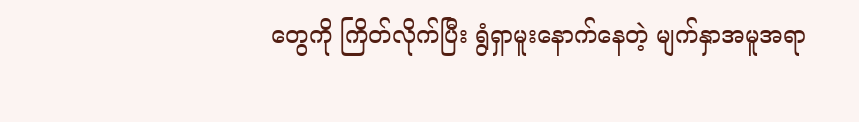တွေကို ကြိတ်လိုက်ပြီး ရွံရှာမူးနောက်နေတဲ့ မျက်နှာအမူအရာ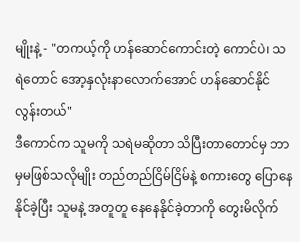မျိုးနဲ့ - "တကယ့်ကို ဟန်ဆောင်ကောင်းတဲ့ ကောင်ပဲ၊ သရဲတောင် အော့နှလုံးနာလောက်အောင် ဟန်ဆောင်နိုင်လွန်းတယ်"
ဒီကောင်က သူမကို သရဲမဆိုတာ သိပြီးတာတောင်မှ ဘာမှမဖြစ်သလိုမျိုး တည်တည်ငြိမ်ငြိမ်နဲ့ စကားတွေ ပြောနေနိုင်ခဲ့ပြီး သူမနဲ့ အတူတူ နေနေနိုင်ခဲ့တာကို တွေးမိလိုက်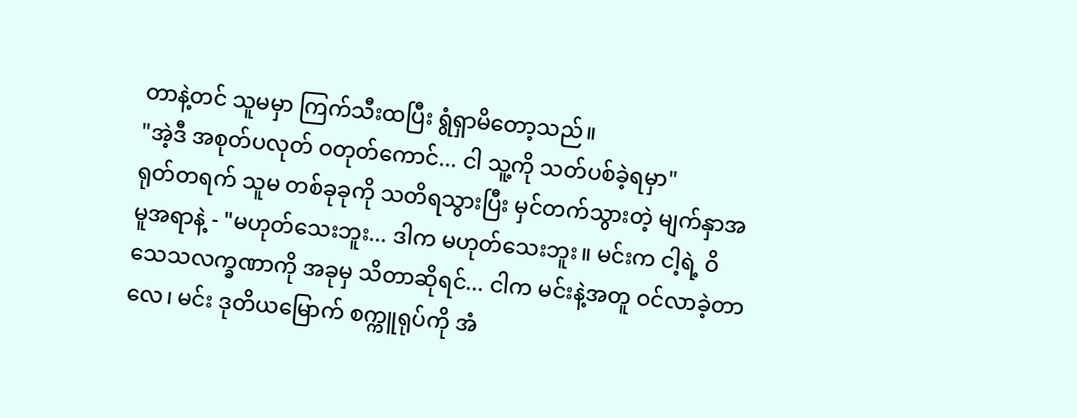တာနဲ့တင် သူမမှာ ကြက်သီးထပြီး ရွံရှာမိတော့သည်။
"အဲ့ဒီ အစုတ်ပလုတ် ဝတုတ်ကောင်... ငါ သူ့ကို သတ်ပစ်ခဲ့ရမှာ"
ရုတ်တရက် သူမ တစ်ခုခုကို သတိရသွားပြီး မှင်တက်သွားတဲ့ မျက်နှာအမူအရာနဲ့ - "မဟုတ်သေးဘူး... ဒါက မဟုတ်သေးဘူး။ မင်းက ငါ့ရဲ့ ဝိသေသလက္ခဏာကို အခုမှ သိတာဆိုရင်... ငါက မင်းနဲ့အတူ ဝင်လာခဲ့တာလေ၊ မင်း ဒုတိယမြောက် စက္ကူရုပ်ကို အံ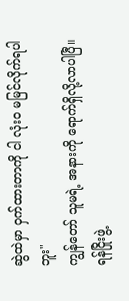ဆွဲထဲမှာ ဝှက်ထားတာကို ငါ လုံးဝ မမြင်လိုက်ရပါဘူး"
ကျွန်တော် သူမရဲ့ အနားကို ရောက်ရှိလို့လာပါပြီ။ ရန်ငြိုးဖွဲ့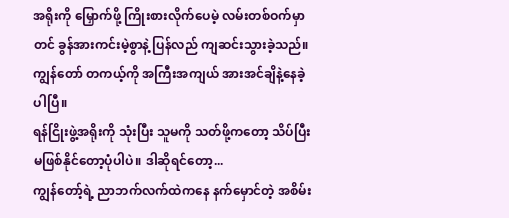အရိုးကို မြှောက်ဖို့ ကြိုးစားလိုက်ပေမဲ့ လမ်းတစ်ဝက်မှာတင် ခွန်အားကင်းမဲ့စွာနဲ့ ပြန်လည် ကျဆင်းသွားခဲ့သည်။ ကျွန်တော် တကယ့်ကို အကြီးအကျယ် အားအင်ချိနဲ့နေခဲ့ပါပြီ။
ရန်ငြိုးဖွဲ့အရိုးကို သုံးပြီး သူမကို သတ်ဖို့ကတော့ သိပ်ပြီး မဖြစ်နိုင်တော့ပုံပါပဲ။ ဒါဆိုရင်တော့...
ကျွန်တော့်ရဲ့ ညာဘက်လက်ထဲကနေ နက်မှောင်တဲ့ အစိမ်း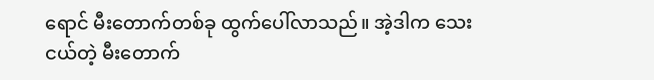ရောင် မီးတောက်တစ်ခု ထွက်ပေါ်လာသည်။ အဲ့ဒါက သေးငယ်တဲ့ မီးတောက်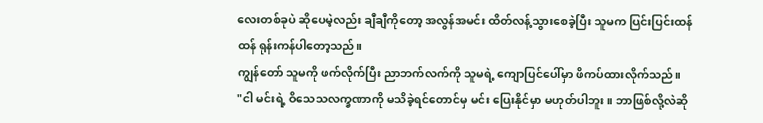လေးတစ်ခုပဲ ဆိုပေမဲ့လည်း ချီချီကိုတော့ အလွန်အမင်း ထိတ်လန့်သွားစေခဲ့ပြီး သူမက ပြင်းပြင်းထန်ထန် ရုန်းကန်ပါတော့သည်။
ကျွန်တော် သူမကို ဖက်လိုက်ပြီး ညာဘက်လက်ကို သူမရဲ့ ကျောပြင်ပေါ်မှာ ဖိကပ်ထားလိုက်သည်။
"ငါ မင်းရဲ့ ဝိသေသလက္ခဏာကို မသိခဲ့ရင်တောင်မှ မင်း ပြေးနိုင်မှာ မဟုတ်ပါဘူး။ ဘာဖြစ်လို့လဲဆို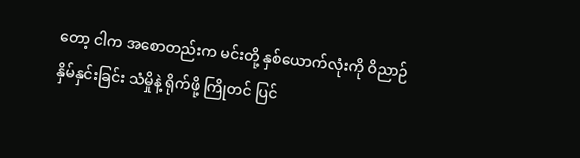တော့ ငါက အစောတည်းက မင်းတို့ နှစ်ယောက်လုံးကို ဝိညာဉ်နှိမ်နှင်းခြင်း သံမှိုနဲ့ ရိုက်ဖို့ ကြိုတင် ပြင်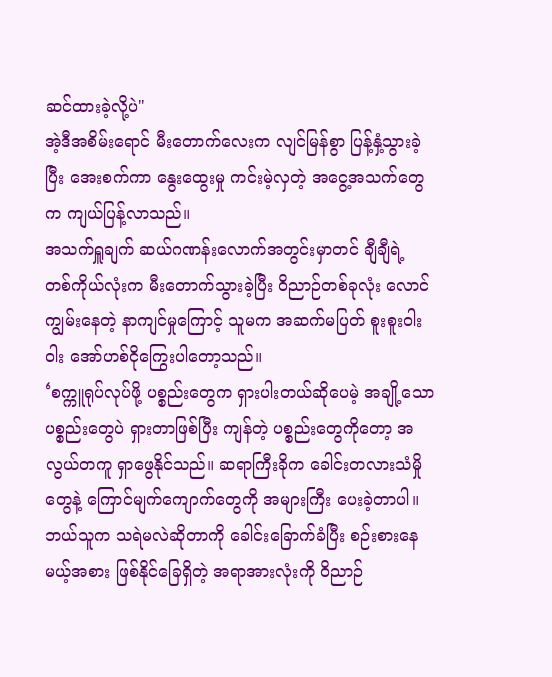ဆင်ထားခဲ့လို့ပဲ"
အဲ့ဒီအစိမ်းရောင် မီးတောက်လေးက လျင်မြန်စွာ ပြန့်နှံ့သွားခဲ့ပြီး အေးစက်ကာ နွေးထွေးမှု ကင်းမဲ့လှတဲ့ အငွေ့အသက်တွေက ကျယ်ပြန့်လာသည်။
အသက်ရှူချက် ဆယ်ဂဏန်းလောက်အတွင်းမှာတင် ချီချီရဲ့ တစ်ကိုယ်လုံးက မီးတောက်သွားခဲ့ပြီး ဝိညာဉ်တစ်ခုလုံး လောင်ကျွမ်းနေတဲ့ နာကျင်မှုကြောင့် သူမက အဆက်မပြတ် စူးစူးဝါးဝါး အော်ဟစ်ငိုကြွေးပါတော့သည်။
‘စက္ကူရုပ်လုပ်ဖို့ ပစ္စည်းတွေက ရှားပါးတယ်ဆိုပေမဲ့ အချို့သော ပစ္စည်းတွေပဲ ရှားတာဖြစ်ပြီး ကျန်တဲ့ ပစ္စည်းတွေကိုတော့ အလွယ်တကူ ရှာဖွေနိုင်သည်။ ဆရာကြီးခိုက ခေါင်းတလားသံမှိုတွေနဲ့ ကြောင်မျက်ကျောက်တွေကို အများကြီး ပေးခဲ့တာပါ။ ဘယ်သူက သရဲမလဲဆိုတာကို ခေါင်းခြောက်ခံပြီး စဉ်းစားနေမယ့်အစား ဖြစ်နိုင်ခြေရှိတဲ့ အရာအားလုံးကို ဝိညာဉ်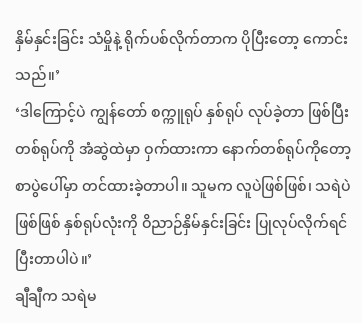နှိမ်နှင်းခြင်း သံမှိုနဲ့ ရိုက်ပစ်လိုက်တာက ပိုပြီးတော့ ကောင်းသည်။’
‘ဒါကြောင့်ပဲ ကျွန်တော် စက္ကူရုပ် နှစ်ရုပ် လုပ်ခဲ့တာ ဖြစ်ပြီး တစ်ရုပ်ကို အံဆွဲထဲမှာ ဝှက်ထားကာ နောက်တစ်ရုပ်ကိုတော့ စာပွဲပေါ်မှာ တင်ထားခဲ့တာပါ။ သူမက လူပဲဖြစ်ဖြစ်၊ သရဲပဲဖြစ်ဖြစ် နှစ်ရုပ်လုံးကို ဝိညာဉ်နှိမ်နှင်းခြင်း ပြုလုပ်လိုက်ရင် ပြီးတာပါပဲ။’
ချီချီက သရဲမ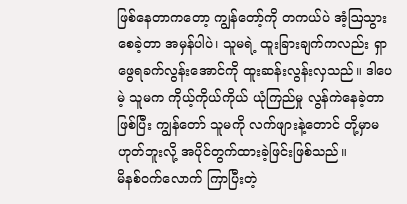ဖြစ်နေတာကတော့ ကျွန်တော့်ကို တကယ်ပဲ အံ့ဩသွားစေခဲ့တာ အမှန်ပါပဲ၊ သူမရဲ့ ထူးခြားချက်ကလည်း ရှာဖွေရခက်လွန်းအောင်ကို ထူးဆန်းလွန်းလှသည်။ ဒါပေမဲ့ သူမက ကိုယ့်ကိုယ်ကိုယ် ယုံကြည်မှု လွန်ကဲနေခဲ့တာ ဖြစ်ပြီး ကျွန်တော် သူမကို လက်ဖျားနဲ့တောင် တို့မှာမဟုတ်ဘူးလို့ အပိုင်တွက်ထားခဲ့ဖြင်းဖြစ်သည်။
မိနစ်ဝက်လောက် ကြာပြီးတဲ့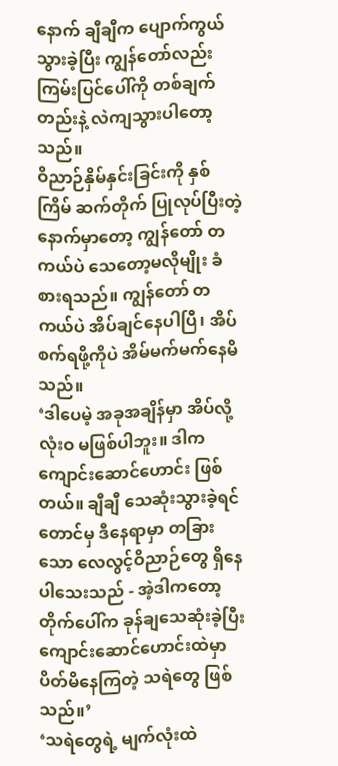နောက် ချီချီက ပျောက်ကွယ်သွားခဲ့ပြီး ကျွန်တော်လည်း ကြမ်းပြင်ပေါ်ကို တစ်ချက်တည်းနဲ့ လဲကျသွားပါတော့သည်။
ဝိညာဉ်နှိမ်နှင်းခြင်းကို နှစ်ကြိမ် ဆက်တိုက် ပြုလုပ်ပြီးတဲ့နောက်မှာတော့ ကျွန်တော် တကယ်ပဲ သေတော့မလိုမျိုး ခံစားရသည်။ ကျွန်တော် တကယ်ပဲ အိပ်ချင်နေပါပြီ၊ အိပ်စက်ရဖို့ကိုပဲ အိမ်မက်မက်နေမိသည်။
‘ဒါပေမဲ့ အခုအချိန်မှာ အိပ်လို့ လုံးဝ မဖြစ်ပါဘူး။ ဒါက ကျောင်းဆောင်ဟောင်း ဖြစ်တယ်။ ချီချီ သေဆုံးသွားခဲ့ရင်တောင်မှ ဒီနေရာမှာ တခြားသော လေလွင့်ဝိညာဉ်တွေ ရှိနေပါသေးသည် - အဲ့ဒါကတော့ တိုက်ပေါ်က ခုန်ချသေဆုံးခဲ့ပြီး ကျောင်းဆောင်ဟောင်းထဲမှာ ပိတ်မိနေကြတဲ့ သရဲတွေ ဖြစ်သည်။’
‘သရဲတွေရဲ့ မျက်လုံးထဲ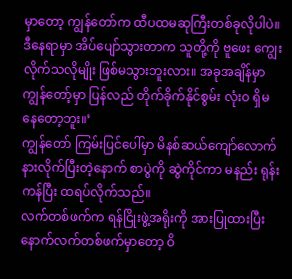မှာတော့ ကျွန်တော်က ထီပထမဆုကြီးတစ်ခုလိုပါပဲ။ ဒီနေရာမှာ အိပ်ပျော်သွားတာက သူတို့ကို ဗူဖေး ကျွေးလိုက်သလိုမျိုး ဖြစ်မသွားဘူးလား။ အခုအချိန်မှာ ကျွန်တော့်မှာ ပြန်လည် တိုက်ခိုက်နိုင်စွမ်း လုံးဝ ရှိမနေတော့ဘူး။’
ကျွန်တော် ကြမ်းပြင်ပေါ်မှာ မိနစ်ဆယ်ကျော်လောက် နားလိုက်ပြီးတဲ့နောက် စာပွဲကို ဆွဲကိုင်ကာ မနည်း ရုန်းကန်ပြီး ထရပ်လိုက်သည်။
လက်တစ်ဖက်က ရန်ငြိုးဖွဲ့အရိုးကို အားပြုထားပြီး နောက်လက်တစ်ဖက်မှာတော့ ဝိ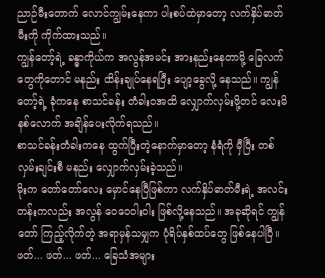ညာဉ်မီးတောက် လောင်ကျွမ်းနေကာ ပါးစပ်ထဲမှာတော့ လက်နှိပ်ဓာတ်မီးကို ကိုက်ထားသည်။
ကျွန်တော့်ရဲ့ ခန္ဓာကိုယ်က အလွန်အမင်း အားနည်းနေတာမို့ ခြေလက်တွေကိုတောင် မနည်း ထိန်းချုပ်နေရပြီး ပျော့ခွေလို့ နေသည်။ ကျွန်တော့်ရဲ့ ခုံကနေ စာသင်ခန်း တံခါးဝအထိ လျှောက်လှမ်းဖို့တင် လေးမိနစ်လောက် အချိန်ပေးလိုက်ရသည်။
စာသင်ခန်းတံခါးကနေ ထွက်ပြီးတဲ့နောက်မှာတော့ နံရံကို မှီပြီး တစ်လှမ်းချင်းစီ မနည်း လျှောက်လှမ်းခဲ့သည်။
မိုးက တော်တော်လေး မှောင်နေပြီဖြစ်ကာ လက်နှိပ်ဓာတ်မီးရဲ့ အလင်းတန်းကလည်း အလွန် ဝေဝေဝါးဝါး ဖြစ်လို့နေသည်။ အခုဆိုရင် ကျွန်တော် ကြည့်လိုက်တဲ့ အရာမှန်သမျှက ပုံရိပ်နှစ်ထပ်တွေ ဖြစ်နေပါပြီ။
ဖတ်... ဖတ်... ဖတ်... ခြေသံအများ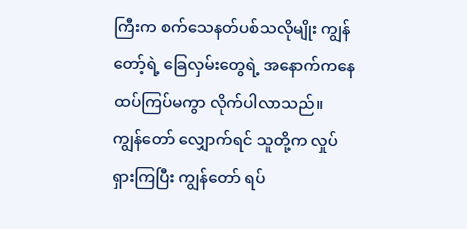ကြီးက စက်သေနတ်ပစ်သလိုမျိုး ကျွန်တော့်ရဲ့ ခြေလှမ်းတွေရဲ့ အနောက်ကနေ ထပ်ကြပ်မကွာ လိုက်ပါလာသည်။
ကျွန်တော် လျှောက်ရင် သူတို့က လှုပ်ရှားကြပြီး ကျွန်တော် ရပ်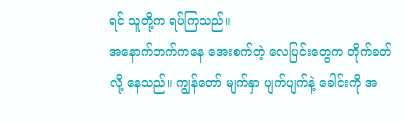ရင် သူတို့က ရပ်ကြသည်။
အနောက်ဘက်ကနေ အေးစက်တဲ့ လေပြင်းတွေက တိုက်ခတ်လို့ နေသည်။ ကျွန်တော် မျက်နှာ ပျက်ပျက်နဲ့ ခေါင်းကို အ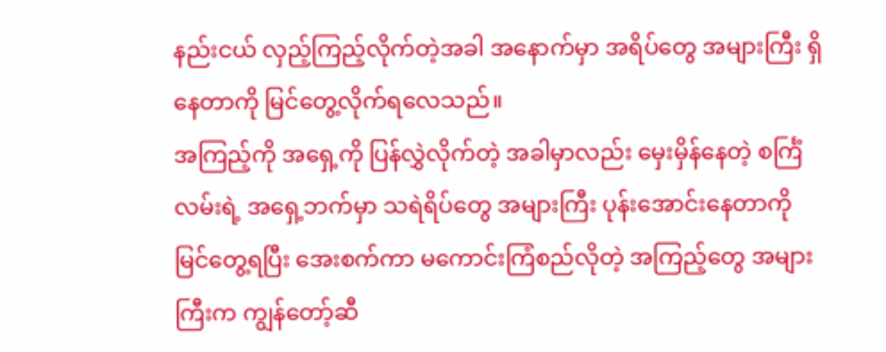နည်းငယ် လှည့်ကြည့်လိုက်တဲ့အခါ အနောက်မှာ အရိပ်တွေ အများကြီး ရှိနေတာကို မြင်တွေ့လိုက်ရလေသည်။
အကြည့်ကို အရှေ့ကို ပြန်လွှဲလိုက်တဲ့ အခါမှာလည်း မှေးမှိန်နေတဲ့ စင်္ကြံလမ်းရဲ့ အရှေ့ဘက်မှာ သရဲရိပ်တွေ အများကြီး ပုန်းအောင်းနေတာကို မြင်တွေ့ရပြီး အေးစက်ကာ မကောင်းကြံစည်လိုတဲ့ အကြည့်တွေ အများကြီးက ကျွန်တော့်ဆီ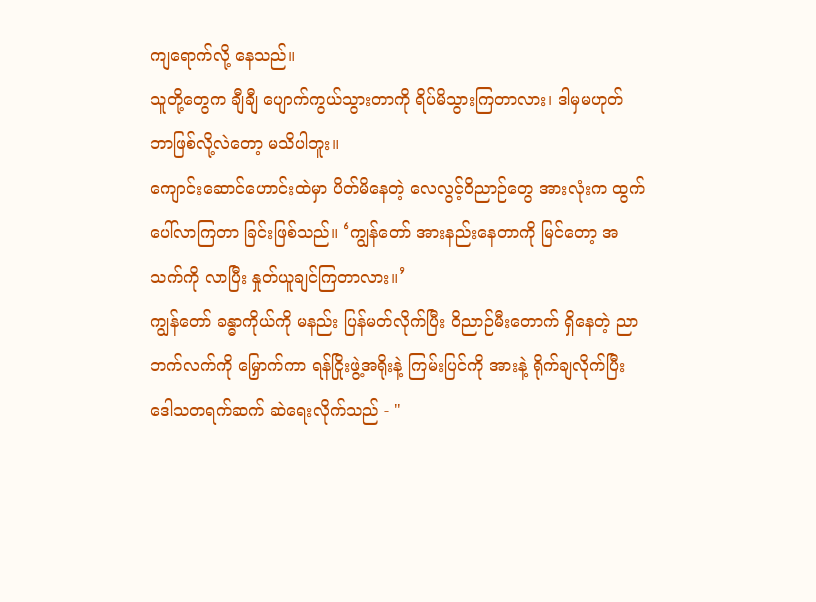ကျရောက်လို့ နေသည်။
သူတို့တွေက ချီချီ ပျောက်ကွယ်သွားတာကို ရိပ်မိသွားကြတာလား၊ ဒါမှမဟုတ် ဘာဖြစ်လို့လဲတော့ မသိပါဘူး။
ကျောင်းဆောင်ဟောင်းထဲမှာ ပိတ်မိနေတဲ့ လေလွင့်ဝိညာဉ်တွေ အားလုံးက ထွက်ပေါ်လာကြတာ ခြင်းဖြစ်သည်။ ‘ကျွန်တော် အားနည်းနေတာကို မြင်တော့ အသက်ကို လာပြီး နှုတ်ယူချင်ကြတာလား။’
ကျွန်တော် ခန္ဓာကိုယ်ကို မနည်း ပြန်မတ်လိုက်ပြီး ဝိညာဉ်မီးတောက် ရှိနေတဲ့ ညာဘက်လက်ကို မြှောက်ကာ ရန်ငြိုးဖွဲ့အရိုးနဲ့ ကြမ်းပြင်ကို အားနဲ့ ရိုက်ချလိုက်ပြီး ဒေါသတရက်ဆက် ဆဲရေးလိုက်သည် - "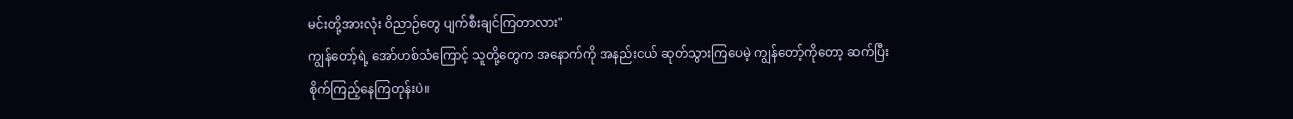မင်းတို့အားလုံး ဝိညာဉ်တွေ ပျက်စီးချင်ကြတာလား"
ကျွန်တော့်ရဲ့ အော်ဟစ်သံကြောင့် သူတို့တွေက အနောက်ကို အနည်းငယ် ဆုတ်သွားကြပေမဲ့ ကျွန်တော့်ကိုတော့ ဆက်ပြီး စိုက်ကြည့်နေကြတုန်းပဲ။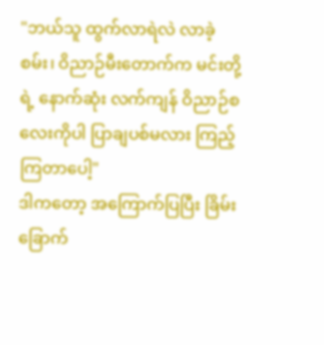"ဘယ်သူ ထွက်လာရဲလဲ လာခဲ့စမ်း၊ ဝိညာဉ်မီးတောက်က မင်းတို့ရဲ့ နောက်ဆုံး လက်ကျန် ဝိညာဉ်စလေးကိုပါ ပြာချပစ်မလား ကြည့်ကြတာပေါ့"
ဒါကတော့ အကြောက်ပြပြီး ခြိမ်းခြောက်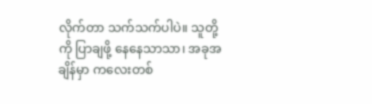လိုက်တာ သက်သက်ပါပဲ။ သူတို့ကို ပြာချဖို့ နေနေသာသာ၊ အခုအချိန်မှာ ကလေးတစ်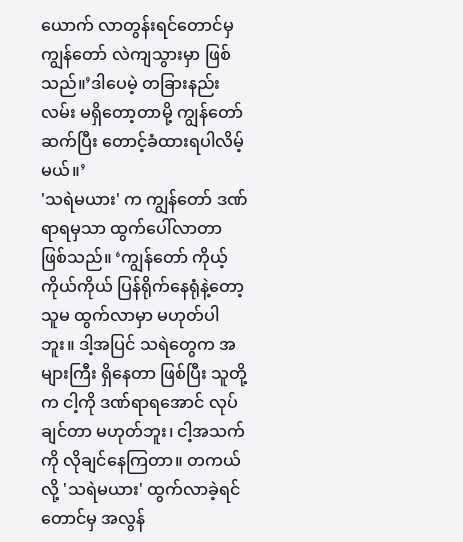ယောက် လာတွန်းရင်တောင်မှ ကျွန်တော် လဲကျသွားမှာ ဖြစ်သည်။’ဒါပေမဲ့ တခြားနည်းလမ်း မရှိတော့တာမို့ ကျွန်တော် ဆက်ပြီး တောင့်ခံထားရပါလိမ့်မယ်။’
'သရဲမယား' က ကျွန်တော် ဒဏ်ရာရမှသာ ထွက်ပေါ်လာတာ ဖြစ်သည်။ ‘ကျွန်တော် ကိုယ့်ကိုယ်ကိုယ် ပြန်ရိုက်နေရုံနဲ့တော့ သူမ ထွက်လာမှာ မဟုတ်ပါဘူး။ ဒါ့အပြင် သရဲတွေက အများကြီး ရှိနေတာ ဖြစ်ပြီး သူတို့က ငါ့ကို ဒဏ်ရာရအောင် လုပ်ချင်တာ မဟုတ်ဘူး၊ ငါ့အသက်ကို လိုချင်နေကြတာ။ တကယ်လို့ 'သရဲမယား' ထွက်လာခဲ့ရင်တောင်မှ အလွန်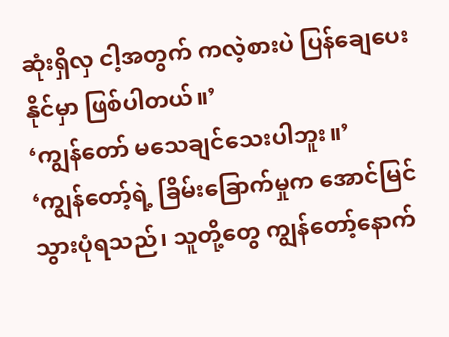ဆုံးရှိလှ ငါ့အတွက် ကလဲ့စားပဲ ပြန်ချေပေးနိုင်မှာ ဖြစ်ပါတယ်။’
‘ကျွန်တော် မသေချင်သေးပါဘူး။’
‘ကျွန်တော့်ရဲ့ ခြိမ်းခြောက်မှုက အောင်မြင်သွားပုံရသည်၊ သူတို့တွေ ကျွန်တော့်နောက်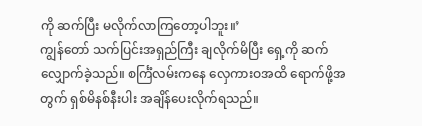ကို ဆက်ပြီး မလိုက်လာကြတော့ပါဘူး။’
ကျွန်တော် သက်ပြင်းအရှည်ကြီး ချလိုက်မိပြီး ရှေ့ကို ဆက်လျှောက်ခဲ့သည်။ စင်္ကြံလမ်းကနေ လှေကားဝအထိ ရောက်ဖို့အတွက် ရှစ်မိနစ်နီးပါး အချိန်ပေးလိုက်ရသည်။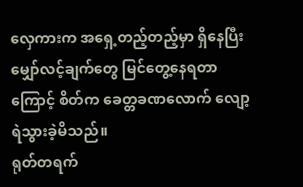လှေကားက အရှေ့တည့်တည့်မှာ ရှိနေပြီး မျှော်လင့်ချက်တွေ မြင်တွေ့နေရတာကြောင့် စိတ်က ခေတ္တခဏလောက် လျော့ရဲသွားခဲ့မိသည်။
ရုတ်တရက်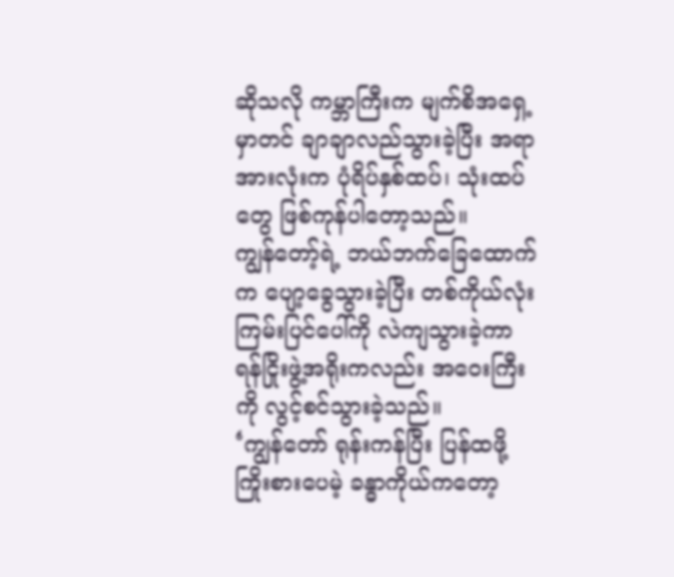ဆိုသလို ကမ္ဘာကြီးက မျက်စိအရှေ့မှာတင် ချာချာလည်သွားခဲ့ပြီး အရာအားလုံးက ပုံရိပ်နှစ်ထပ်၊ သုံးထပ်တွေ ဖြစ်ကုန်ပါတော့သည်။
ကျွန်တော့်ရဲ့ ဘယ်ဘက်ခြေထောက်က ပျော့ခွေသွားခဲ့ပြီး တစ်ကိုယ်လုံး ကြမ်းပြင်ပေါ်ကို လဲကျသွားခဲ့ကာ ရန်ငြိုးဖွဲ့အရိုးကလည်း အဝေးကြီးကို လွင့်စင်သွားခဲ့သည်။
‘ကျွန်တော် ရုန်းကန်ပြီး ပြန်ထဖို့ ကြိုးစားပေမဲ့ ခန္ဓာကိုယ်ကတော့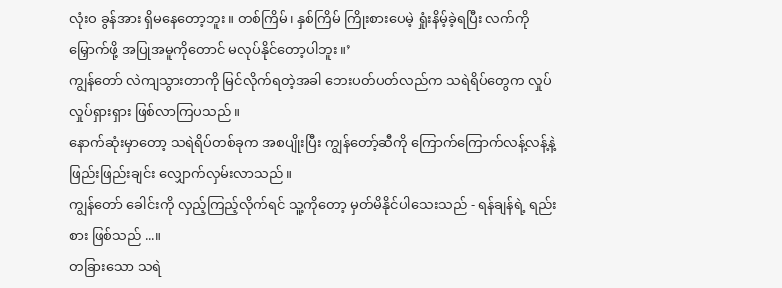လုံးဝ ခွန်အား ရှိမနေတော့ဘူး။ တစ်ကြိမ်၊ နှစ်ကြိမ် ကြိုးစားပေမဲ့ ရှုံးနိမ့်ခဲ့ရပြီး လက်ကို မြှောက်ဖို့ အပြုအမူကိုတောင် မလုပ်နိုင်တော့ပါဘူး။’
ကျွန်တော် လဲကျသွားတာကို မြင်လိုက်ရတဲ့အခါ ဘေးပတ်ပတ်လည်က သရဲရိပ်တွေက လှုပ်လှုပ်ရှားရှား ဖြစ်လာကြပသည်။
နောက်ဆုံးမှာတော့ သရဲရိပ်တစ်ခုက အစပျိုးပြီး ကျွန်တော့်ဆီကို ကြောက်ကြောက်လန့်လန့်နဲ့ ဖြည်းဖြည်းချင်း လျှောက်လှမ်းလာသည်။
ကျွန်တော် ခေါင်းကို လှည့်ကြည့်လိုက်ရင် သူ့ကိုတော့ မှတ်မိနိုင်ပါသေးသည် - ရန်ချန်ရဲ့ ရည်းစား ဖြစ်သည် ...။
တခြားသော သရဲ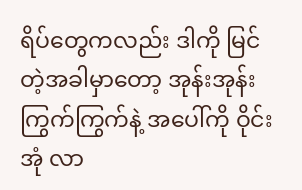ရိပ်တွေကလည်း ဒါကို မြင်တဲ့အခါမှာတော့ အုန်းအုန်းကြွက်ကြွက်နဲ့ အပေါ်ကို ဝိုင်းအုံ လာ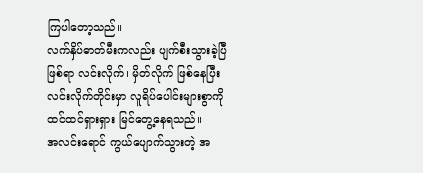ကြပါတော့သည်။
လက်နှိပ်ဓာတ်မီးကလည်း ပျက်စီးသွားခဲ့ပြီ ဖြစ်ရာ လင်းလိုက်၊ မှိတ်လိုက် ဖြစ်နေပြီး လင်းလိုက်တိုင်းမှာ လူရိပ်ပေါင်းများစွာကို ထင်ထင်ရှားရှား မြင်တွေ့နေရသည်။
အလင်းရောင် ကွယ်ပျောက်သွားတဲ့ အ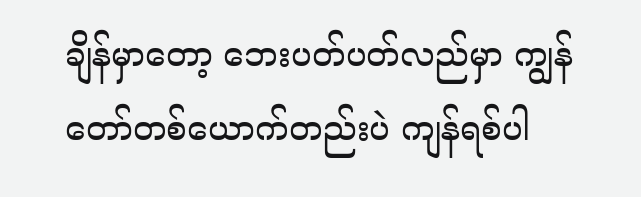ချိန်မှာတော့ ဘေးပတ်ပတ်လည်မှာ ကျွန်တော်တစ်ယောက်တည်းပဲ ကျန်ရစ်ပါ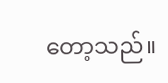တော့သည်။